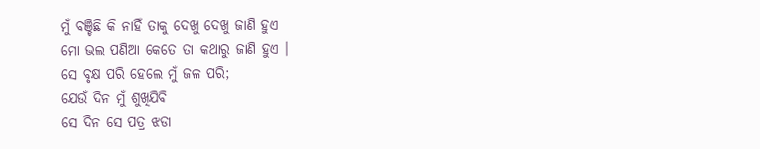ମୁଁ ବଞ୍ଚିଛି କି ନାହିଁ ତାକୁ ଦେଖୁ ଦେଖୁ ଜାଣି ହୁଏ
ମୋ ଭଲ ପଣିଆ କେତେ ତା କଥାରୁ ଜାଣି ହୁଏ ।
ସେ ବୃକ୍ଷ ପରି ହେଲେ ମୁଁ ଜଳ ପରି;
ଯେଉଁ ଦିନ ମୁଁ ଶୁଖିଯିବି
ସେ ଦିନ ସେ ପତ୍ର ଝଡା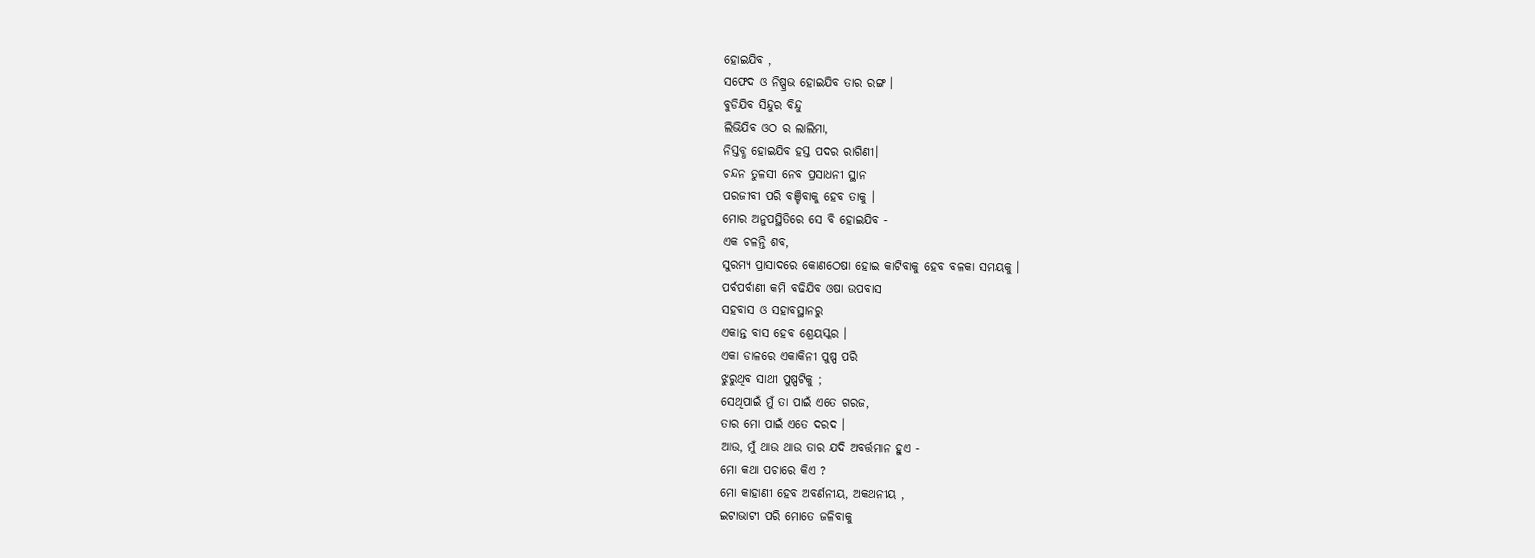ହୋଇଯିବ ,
ସଫେଦ ଓ ନିଷ୍ପ୍ରଭ ହୋଇଯିବ ତାର ରଙ୍ଗ ।
ବୁଡିଯିବ ସିନ୍ଦୁର ବିନ୍ଦୁ
ଲିଭିଯିବ ଓଠ ର ଲାଲିମା,
ନିସ୍ତବ୍ଧ ହୋଇଯିବ ହସ୍ତ ପଦର ରାଗିଣୀ।
ଚନ୍ଦନ ତୁଳସୀ ନେବ ପ୍ରସାଧନୀ ସ୍ଥାନ
ପରଜୀବୀ ପରି ବଞ୍ଚିବାକୁ ହେବ ତାକୁ ।
ମୋର ଅନୁପସ୍ଥିତିରେ ସେ ବି ହୋଇଯିବ -
ଏକ ଚଳନ୍ତି ଶବ,
ସୁରମ୍ୟ ପ୍ରାସାଦରେ କୋଣଠେଷା ହୋଇ କାଟିବାକୁ ହେବ ବଳକା ସମୟକୁ ।
ପର୍ବପର୍ବାଣୀ କମି ବଢିଯିବ ଓଷା ଉପବାସ
ସହବାସ ଓ ସହାବସ୍ଥାନରୁ
ଏକାନ୍ତ ବାସ ହେବ ଶ୍ରେୟସ୍କର ।
ଏକା ଡାଳରେ ଏକାକିନୀ ପୁଷ୍ପ ପରି
ଝୁରୁଥିବ ସାଥୀ ପୁଷ୍ପଟିକୁ ;
ସେଥିପାଇଁ ମୁଁ ତା ପାଇଁ ଏତେ ଗରଜ,
ତାର ମୋ ପାଇଁ ଏତେ ଦରଦ ।
ଆଉ, ମୁଁ ଥାଉ ଥାଉ ତାର ଯଦି ଅବର୍ତ୍ତମାନ ହୁଏ -
ମୋ କଥା ପଚାରେ କିଏ ?
ମୋ କାହାଣୀ ହେବ ଅବର୍ଣନୀୟ, ଅକଥନୀୟ ,
ଇଟାଭାଟୀ ପରି ମୋତେ ଜଳିବାକୁ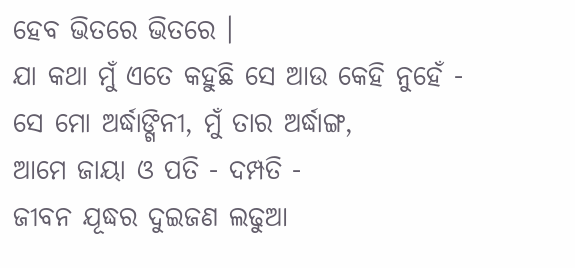ହେବ ଭିତରେ ଭିତରେ ।
ଯା କଥା ମୁଁ ଏତେ କହୁଛି ସେ ଆଉ କେହି ନୁହେଁ -
ସେ ମୋ ଅର୍ଦ୍ଧାଙ୍ଗିନୀ, ମୁଁ ତାର ଅର୍ଦ୍ଧାଙ୍ଗ,
ଆମେ ଜାୟା ଓ ପତି - ଦମ୍ପତି -
ଜୀବନ ଯୂଦ୍ଧର ଦୁଇଜଣ ଲଢୁଆ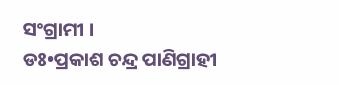ସଂଗ୍ରାମୀ ।
ଡଃ•ପ୍ରକାଶ ଚନ୍ଦ୍ର ପାଣିଗ୍ରାହୀ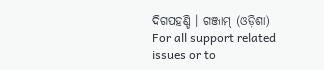ଦିଗପହଣ୍ଡି । ଗଞ୍ଜାମ୍ (ଓଡ଼ିଶା)
For all support related issues or to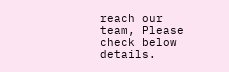reach our team, Please check below details.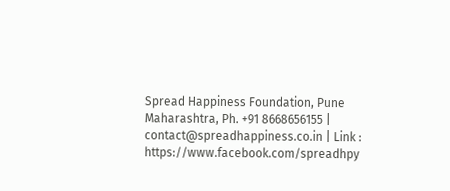Spread Happiness Foundation, Pune Maharashtra, Ph. +91 8668656155 | contact@spreadhappiness.co.in | Link : https://www.facebook.com/spreadhpy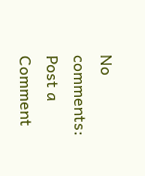No comments:
Post a Comment